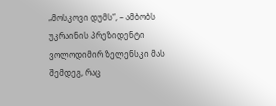„მოსკოვი დუმს“, – ამბობს უკრაინის პრეზიდენტი ვოლოდიმირ ზელენსკი მას შემდეგ, რაც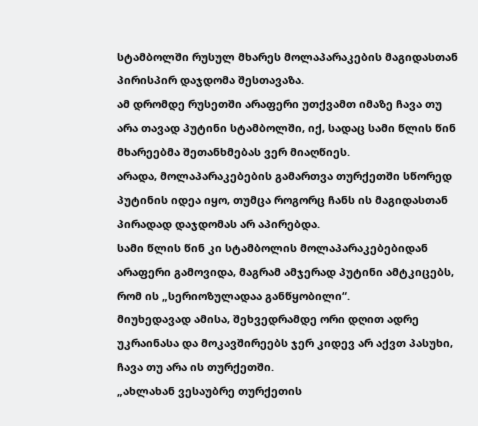სტამბოლში რუსულ მხარეს მოლაპარაკების მაგიდასთან პირისპირ დაჯდომა შესთავაზა.
ამ დრომდე რუსეთში არაფერი უთქვამთ იმაზე ჩავა თუ არა თავად პუტინი სტამბოლში, იქ, სადაც სამი წლის წინ მხარეებმა შეთანხმებას ვერ მიაღწიეს.
არადა, მოლაპარაკებების გამართვა თურქეთში სწორედ პუტინის იდეა იყო, თუმცა როგორც ჩანს ის მაგიდასთან პირადად დაჯდომას არ აპირებდა.
სამი წლის წინ კი სტამბოლის მოლაპარაკებებიდან არაფერი გამოვიდა, მაგრამ ამჯერად პუტინი ამტკიცებს, რომ ის „სერიოზულადაა განწყობილი“.
მიუხედავად ამისა, შეხვედრამდე ორი დღით ადრე უკრაინასა და მოკავშირეებს ჯერ კიდევ არ აქვთ პასუხი, ჩავა თუ არა ის თურქეთში.
„ახლახან ვესაუბრე თურქეთის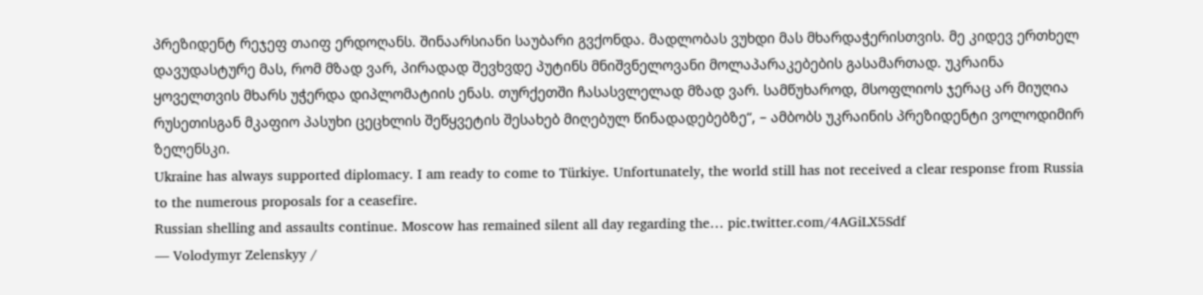პრეზიდენტ რეჯეფ თაიფ ერდოღანს. შინაარსიანი საუბარი გვქონდა. მადლობას ვუხდი მას მხარდაჭერისთვის. მე კიდევ ერთხელ დავუდასტურე მას, რომ მზად ვარ, პირადად შევხვდე პუტინს მნიშვნელოვანი მოლაპარაკებების გასამართად. უკრაინა ყოველთვის მხარს უჭერდა დიპლომატიის ენას. თურქეთში ჩასასვლელად მზად ვარ. სამწუხაროდ, მსოფლიოს ჯერაც არ მიუღია რუსეთისგან მკაფიო პასუხი ცეცხლის შეწყვეტის შესახებ მიღებულ წინადადებებზე“, – ამბობს უკრაინის პრეზიდენტი ვოლოდიმირ ზელენსკი.
Ukraine has always supported diplomacy. I am ready to come to Türkiye. Unfortunately, the world still has not received a clear response from Russia to the numerous proposals for a ceasefire.
Russian shelling and assaults continue. Moscow has remained silent all day regarding the… pic.twitter.com/4AGiLX5Sdf
— Volodymyr Zelenskyy /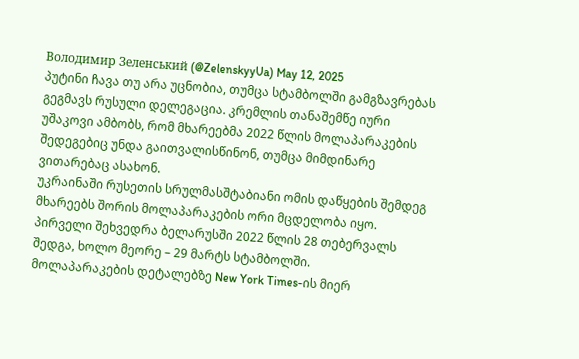Володимир Зеленський (@ZelenskyyUa) May 12, 2025
პუტინი ჩავა თუ არა უცნობია, თუმცა სტამბოლში გამგზავრებას გეგმავს რუსული დელეგაცია. კრემლის თანაშემწე იური უშაკოვი ამბობს, რომ მხარეებმა 2022 წლის მოლაპარაკების შედეგებიც უნდა გაითვალისწინონ, თუმცა მიმდინარე ვითარებაც ასახონ.
უკრაინაში რუსეთის სრულმასშტაბიანი ომის დაწყების შემდეგ მხარეებს შორის მოლაპარაკების ორი მცდელობა იყო. პირველი შეხვედრა ბელარუსში 2022 წლის 28 თებერვალს შედგა, ხოლო მეორე – 29 მარტს სტამბოლში.
მოლაპარაკების დეტალებზე New York Times-ის მიერ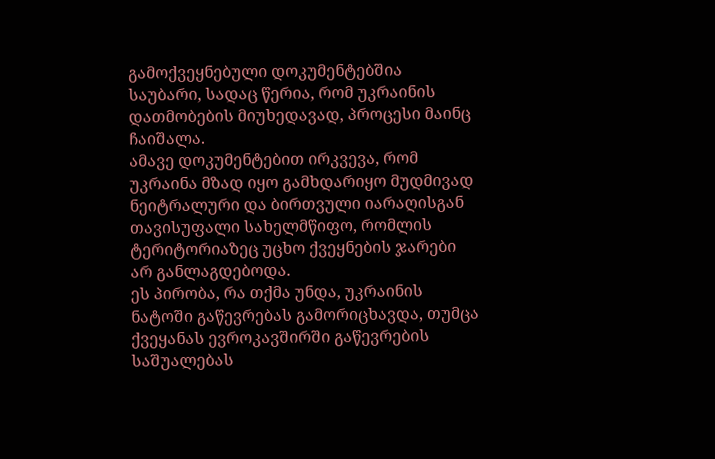გამოქვეყნებული დოკუმენტებშია საუბარი, სადაც წერია, რომ უკრაინის დათმობების მიუხედავად, პროცესი მაინც ჩაიშალა.
ამავე დოკუმენტებით ირკვევა, რომ უკრაინა მზად იყო გამხდარიყო მუდმივად ნეიტრალური და ბირთვული იარაღისგან თავისუფალი სახელმწიფო, რომლის ტერიტორიაზეც უცხო ქვეყნების ჯარები არ განლაგდებოდა.
ეს პირობა, რა თქმა უნდა, უკრაინის ნატოში გაწევრებას გამორიცხავდა, თუმცა ქვეყანას ევროკავშირში გაწევრების საშუალებას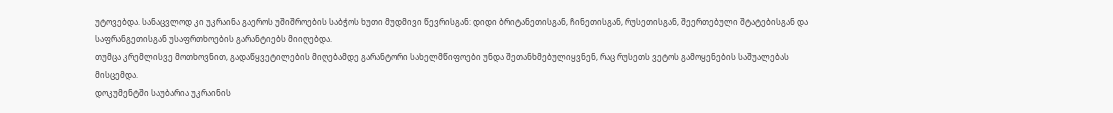უტოვებდა. სანაცვლოდ კი უკრაინა გაეროს უშიშროების საბჭოს ხუთი მუდმივი წევრისგან: დიდი ბრიტანეთისგან, ჩინეთისგან, რუსეთისგან, შეერთებული შტატებისგან და საფრანგეთისგან უსაფრთხოების გარანტიებს მიიღებდა.
თუმცა კრემლისვე მოთხოვნით, გადაწყვეტილების მიღებამდე გარანტორი სახელმწიფოები უნდა შეთანხმებულიყვნენ, რაც რუსეთს ვეტოს გამოყენების საშუალებას მისცემდა.
დოკუმენტში საუბარია უკრაინის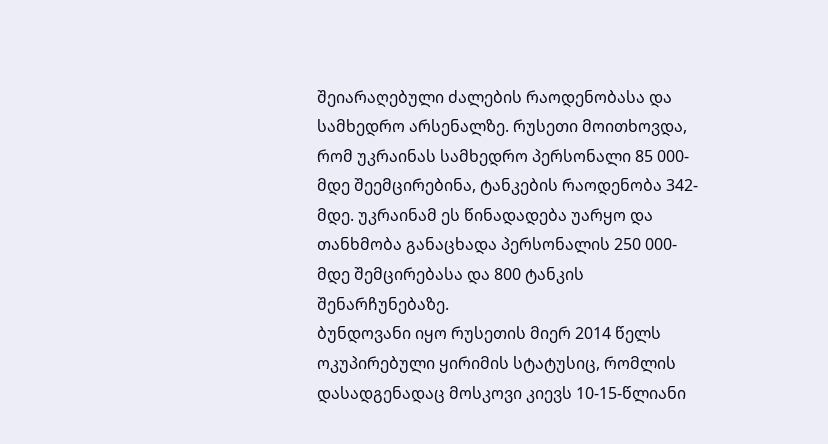შეიარაღებული ძალების რაოდენობასა და სამხედრო არსენალზე. რუსეთი მოითხოვდა, რომ უკრაინას სამხედრო პერსონალი 85 000-მდე შეემცირებინა, ტანკების რაოდენობა 342-მდე. უკრაინამ ეს წინადადება უარყო და თანხმობა განაცხადა პერსონალის 250 000-მდე შემცირებასა და 800 ტანკის შენარჩუნებაზე.
ბუნდოვანი იყო რუსეთის მიერ 2014 წელს ოკუპირებული ყირიმის სტატუსიც, რომლის დასადგენადაც მოსკოვი კიევს 10-15-წლიანი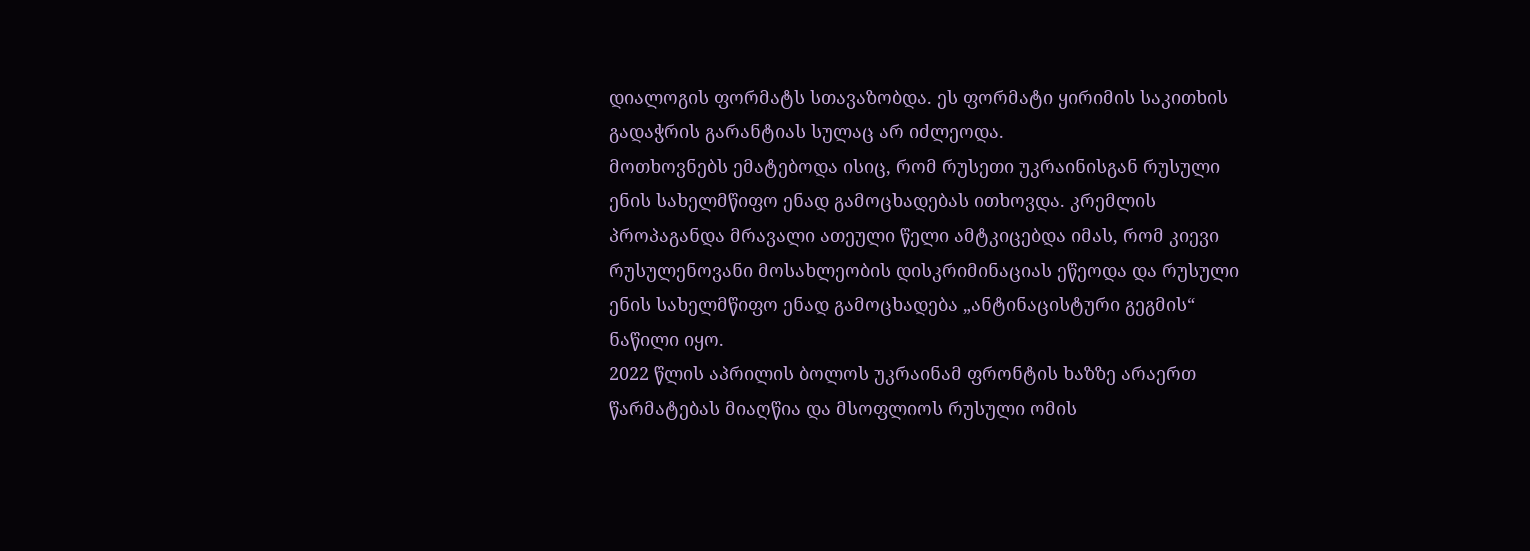დიალოგის ფორმატს სთავაზობდა. ეს ფორმატი ყირიმის საკითხის გადაჭრის გარანტიას სულაც არ იძლეოდა.
მოთხოვნებს ემატებოდა ისიც, რომ რუსეთი უკრაინისგან რუსული ენის სახელმწიფო ენად გამოცხადებას ითხოვდა. კრემლის პროპაგანდა მრავალი ათეული წელი ამტკიცებდა იმას, რომ კიევი რუსულენოვანი მოსახლეობის დისკრიმინაციას ეწეოდა და რუსული ენის სახელმწიფო ენად გამოცხადება „ანტინაცისტური გეგმის“ ნაწილი იყო.
2022 წლის აპრილის ბოლოს უკრაინამ ფრონტის ხაზზე არაერთ წარმატებას მიაღწია და მსოფლიოს რუსული ომის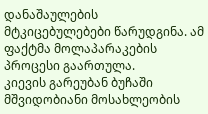დანაშაულების მტკიცებულებები წარუდგინა. ამ ფაქტმა მოლაპარაკების პროცესი გაართულა.
კიევის გარეუბან ბუჩაში მშვიდობიანი მოსახლეობის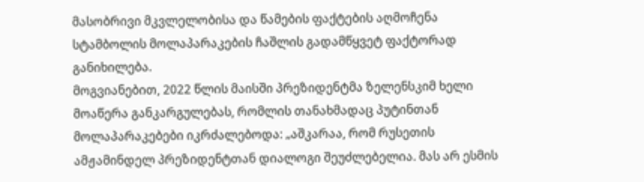მასობრივი მკვლელობისა და წამების ფაქტების აღმოჩენა სტამბოლის მოლაპარაკების ჩაშლის გადამწყვეტ ფაქტორად განიხილება.
მოგვიანებით, 2022 წლის მაისში პრეზიდენტმა ზელენსკიმ ხელი მოაწერა განკარგულებას, რომლის თანახმადაც პუტინთან მოლაპარაკებები იკრძალებოდა: „აშკარაა, რომ რუსეთის ამჟამინდელ პრეზიდენტთან დიალოგი შეუძლებელია. მას არ ესმის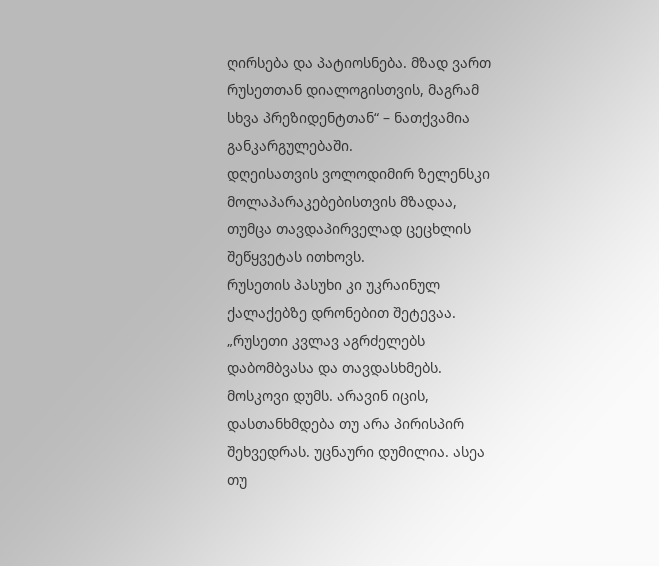ღირსება და პატიოსნება. მზად ვართ რუსეთთან დიალოგისთვის, მაგრამ სხვა პრეზიდენტთან“ – ნათქვამია განკარგულებაში.
დღეისათვის ვოლოდიმირ ზელენსკი მოლაპარაკებებისთვის მზადაა, თუმცა თავდაპირველად ცეცხლის შეწყვეტას ითხოვს.
რუსეთის პასუხი კი უკრაინულ ქალაქებზე დრონებით შეტევაა.
„რუსეთი კვლავ აგრძელებს დაბომბვასა და თავდასხმებს. მოსკოვი დუმს. არავინ იცის, დასთანხმდება თუ არა პირისპირ შეხვედრას. უცნაური დუმილია. ასეა თუ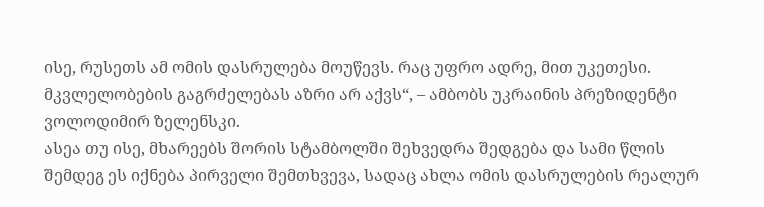ისე, რუსეთს ამ ომის დასრულება მოუწევს. რაც უფრო ადრე, მით უკეთესი. მკვლელობების გაგრძელებას აზრი არ აქვს“, – ამბობს უკრაინის პრეზიდენტი ვოლოდიმირ ზელენსკი.
ასეა თუ ისე, მხარეებს შორის სტამბოლში შეხვედრა შედგება და სამი წლის შემდეგ ეს იქნება პირველი შემთხვევა, სადაც ახლა ომის დასრულების რეალურ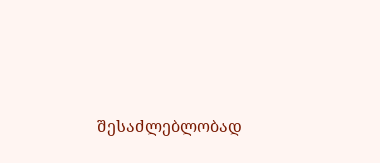შესაძლებლობად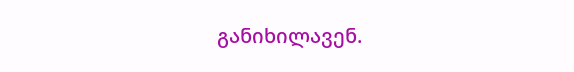განიხილავენ.